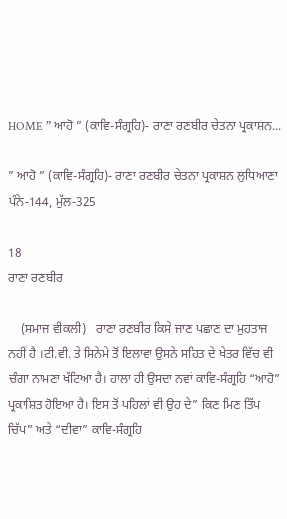HOME ” ਆਹੋ ” (ਕਾਵਿ-ਸੰਗ੍ਰਹਿ)- ਰਾਣਾ ਰਣਬੀਰ ਚੇਤਨਾ ਪ੍ਰਕਾਸ਼ਨ...

” ਆਹੋ ” (ਕਾਵਿ-ਸੰਗ੍ਰਹਿ)- ਰਾਣਾ ਰਣਬੀਰ ਚੇਤਨਾ ਪ੍ਰਕਾਸ਼ਨ ਲੁਧਿਆਣਾ ਪੰਨੇ-144, ਮੁੱਲ-325

18
ਰਾਣਾ ਰਣਬੀਰ

    (ਸਮਾਜ ਵੀਕਲੀ)   ਰਾਣਾ ਰਣਬੀਰ ਕਿਸੇ ਜਾਣ ਪਛਾਣ ਦਾ ਮੁਹਤਾਜ ਨਹੀਂ ਹੈ ।ਟੀ.ਵੀ. ਤੇ ਸਿਨੇਮੇ ਤੋਂ ਇਲਾਵਾ ਉਸਨੇ ਸਹਿਤ ਦੇ ਖੇਤਰ ਵਿੱਚ ਵੀ ਚੰਗਾ ਨਾਮਣਾ ਖੱਟਿਆ ਹੈ। ਹਾਲਾ ਹੀ ਉਸਦਾ ਨਵਾਂ ਕਾਵਿ-ਸੰਗ੍ਰਹਿ “ਆਹੋ” ਪ੍ਰਕਾਸ਼ਿਤ ਹੋਇਆ ਹੈ। ਇਸ ਤੋਂ ਪਹਿਲਾਂ ਵੀ ਉਹ ਦੇ” ਕਿਣ ਮਿਣ ਤਿੱਪ ਚਿੱਪ” ਅਤੇ “ਦੀਵਾ” ਕਾਵਿ-ਸੰਗ੍ਰਹਿ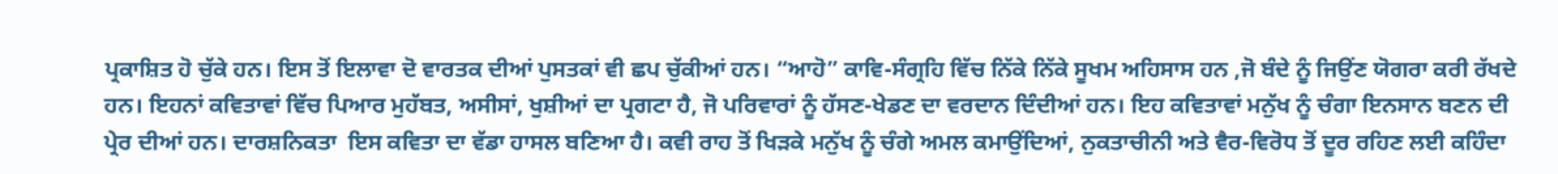ਪ੍ਰਕਾਸ਼ਿਤ ਹੋ ਚੁੱਕੇ ਹਨ। ਇਸ ਤੋਂ ਇਲਾਵਾ ਦੋ ਵਾਰਤਕ ਦੀਆਂ ਪੁਸਤਕਾਂ ਵੀ ਛਪ ਚੁੱਕੀਆਂ ਹਨ। “ਆਹੋ” ਕਾਵਿ-ਸੰਗ੍ਰਹਿ ਵਿੱਚ ਨਿੱਕੇ ਨਿੱਕੇ ਸੂਖਮ ਅਹਿਸਾਸ ਹਨ ,ਜੋ ਬੰਦੇ ਨੂੰ ਜਿਉਂਣ ਯੋਗਰਾ ਕਰੀ ਰੱਖਦੇ ਹਨ। ਇਹਨਾਂ ਕਵਿਤਾਵਾਂ ਵਿੱਚ ਪਿਆਰ ਮੁਹੱਬਤ, ਅਸੀਸਾਂ, ਖੁਸ਼ੀਆਂ ਦਾ ਪ੍ਰਗਟਾ ਹੈ, ਜੋ ਪਰਿਵਾਰਾਂ ਨੂੰ ਹੱਸਣ-ਖੇਡਣ ਦਾ ਵਰਦਾਨ ਦਿੰਦੀਆਂ ਹਨ। ਇਹ ਕਵਿਤਾਵਾਂ ਮਨੁੱਖ ਨੂੰ ਚੰਗਾ ਇਨਸਾਨ ਬਣਨ ਦੀ ਪ੍ਰੇਰ ਦੀਆਂ ਹਨ। ਦਾਰਸ਼ਨਿਕਤਾ  ਇਸ ਕਵਿਤਾ ਦਾ ਵੱਡਾ ਹਾਸਲ ਬਣਿਆ ਹੈ। ਕਵੀ ਰਾਹ ਤੋਂ ਖਿੜਕੇ ਮਨੁੱਖ ਨੂੰ ਚੰਗੇ ਅਮਲ ਕਮਾਉਂਦਿਆਂ, ਨੁਕਤਾਚੀਨੀ ਅਤੇ ਵੈਰ-ਵਿਰੋਧ ਤੋਂ ਦੂਰ ਰਹਿਣ ਲਈ ਕਹਿੰਦਾ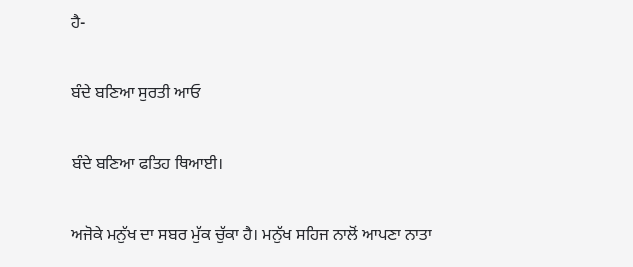ਹੈ-

ਬੰਦੇ ਬਣਿਆ ਸੁਰਤੀ ਆਓ

ਬੰਦੇ ਬਣਿਆ ਫਤਿਹ ਥਿਆਈ।

ਅਜੋਕੇ ਮਨੁੱਖ ਦਾ ਸਬਰ ਮੁੱਕ ਚੁੱਕਾ ਹੈ। ਮਨੁੱਖ ਸਹਿਜ ਨਾਲੋਂ ਆਪਣਾ ਨਾਤਾ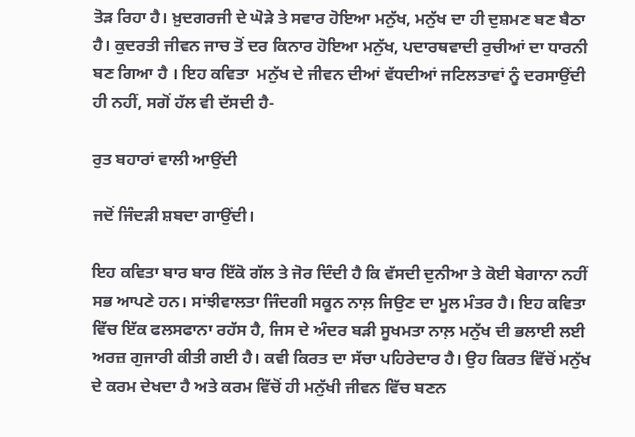ਤੋੜ ਰਿਹਾ ਹੈ। ਖ਼ੁਦਗਰਜੀ ਦੇ ਘੋੜੇ ਤੇ ਸਵਾਰ ਹੋਇਆ ਮਨੁੱਖ, ਮਨੁੱਖ ਦਾ ਹੀ ਦੁਸ਼ਮਣ ਬਣ ਬੈਠਾ ਹੈ। ਕੁਦਰਤੀ ਜੀਵਨ ਜਾਚ ਤੋਂ ਦਰ ਕਿਨਾਰ ਹੋਇਆ ਮਨੁੱਖ, ਪਦਾਰਥਵਾਦੀ ਰੁਚੀਆਂ ਦਾ ਧਾਰਨੀ ਬਣ ਗਿਆ ਹੈ‌ । ਇਹ ਕਵਿਤਾ  ਮਨੁੱਖ ਦੇ ਜੀਵਨ ਦੀਆਂ ਵੱਧਦੀਆਂ ਜਟਿਲਤਾਵਾਂ ਨੂੰ ਦਰਸਾਉਂਦੀ ਹੀ ਨਹੀਂ, ਸਗੋਂ ਹੱਲ ਵੀ ਦੱਸਦੀ ਹੈ-

ਰੁਤ ਬਹਾਰਾਂ ਵਾਲੀ ਆਉਂਦੀ

ਜਦੋਂ ਜਿੰਦੜੀ ਸ਼ਬਦਾ ਗਾਉਂਦੀ।

ਇਹ ਕਵਿਤਾ ਬਾਰ ਬਾਰ ਇੱਕੋ ਗੱਲ ਤੇ ਜੋਰ ਦਿੰਦੀ ਹੈ ਕਿ ਵੱਸਦੀ ਦੁਨੀਆ ਤੇ ਕੋਈ ਬੇਗਾਨਾ ਨਹੀਂ ਸਭ ਆਪਣੇ ਹਨ। ਸਾਂਝੀਵਾਲਤਾ ਜਿੰਦਗੀ ਸਕੂਨ ਨਾਲ਼ ਜਿਉਣ ਦਾ ਮੂਲ ਮੰਤਰ ਹੈ। ਇਹ ਕਵਿਤਾ ਵਿੱਚ ਇੱਕ ਫਲਸਫਾਨਾ ਰਹੱਸ ਹੈ, ਜਿਸ ਦੇ ਅੰਦਰ ਬੜੀ ਸੂਖਮਤਾ ਨਾਲ਼ ਮਨੁੱਖ ਦੀ ਭਲਾਈ ਲਈ ਅਰਜ਼ ਗੁਜਾਰੀ ਕੀਤੀ ਗਈ ਹੈ। ਕਵੀ ਕਿਰਤ ਦਾ ਸੱਚਾ ਪਹਿਰੇਦਾਰ ਹੈ। ਉਹ ਕਿਰਤ ਵਿੱਚੋਂ ਮਨੁੱਖ ਦੇ ਕਰਮ ਦੇਖਦਾ ਹੈ ਅਤੇ ਕਰਮ ਵਿੱਚੋਂ ਹੀ ਮਨੁੱਖੀ ਜੀਵਨ ਵਿੱਚ ਬਣਨ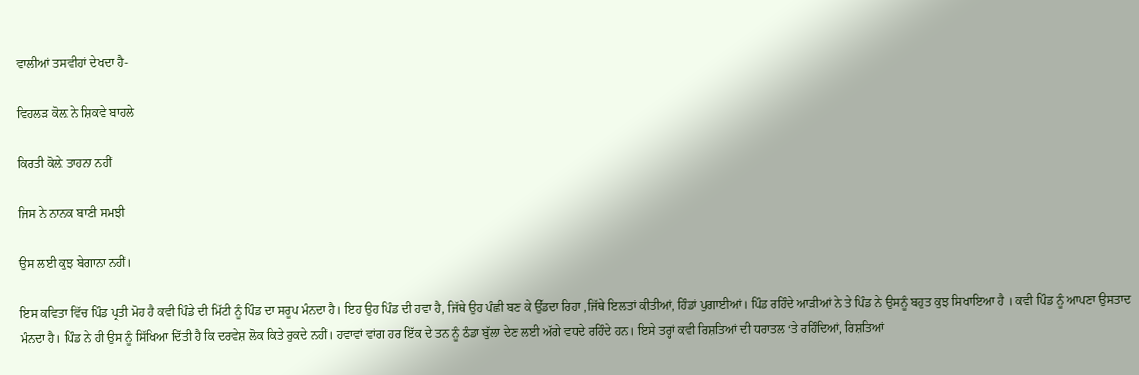ਵਾਲੀਆਂ ਤਸਵੀਹਾਂ ਦੇਖਦਾ ਹੈ-

ਵਿਹਲੜ ਕੋਲ਼ ਨੇ ਸ਼ਿਕਵੇ ਬਾਹਲੇ

ਕਿਰਤੀ ਕੋਲ਼ੇ ਤਾਹਨਾ ਨਹੀਂ

ਜਿਸ ਨੇ ਨਾਨਕ ਬਾਣੀ ਸਮਝੀ

ਉਸ ਲਈ ਕੁਝ ਬੇਗਾਨਾ ਨਹੀਂ।

ਇਸ ਕਵਿਤਾ ਵਿੱਚ ਪਿੰਡ ਪ੍ਰਤੀ ਮੋਹ ਹੈ‌ ਕਵੀ ਪਿੰਡੇ ਦੀ ਮਿੱਟੀ ਨੂੰ ਪਿੰਡ ਦਾ ਸਰੂਪ ਮੰਨਦਾ ਹੈ। ਇਹ ਉਹ ਪਿੰਡ ਦੀ ਹਵਾ ਹੈ, ਜਿੱਥੇ ਉਹ ਪੰਛੀ ਬਣ ਕੇ ਉੱਡਦਾ ਰਿਹਾ ,ਜਿੱਥੇ ਇਲਤਾਂ ਕੀਤੀਆਂ, ਹਿੰਡਾਂ ਪੁਗਾਈਆਂ। ਪਿੰਡ ਰਹਿੰਦੇ ਆੜੀਆਂ ਨੇ ਤੇ ਪਿੰਡ ਨੇ ਉਸਨੂੰ ਬਹੁਤ ਕੁਝ ਸਿਖਾਇਆ ਹੈ । ਕਵੀ ਪਿੰਡ ਨੂੰ ਆਪਣਾ ਉਸਤਾਦ ਮੰਨਦਾ ਹੈ। ਪਿੰਡ ਨੇ ਹੀ ਉਸ ਨੂੰ ਸਿੱਖਿਆ ਦਿੱਤੀ ਹੈ ਕਿ ਦਰਵੇਸ਼ ਲੋਕ ਕਿਤੇ ਰੁਕਦੇ ਨਹੀਂ। ਹਵਾਵਾਂ ਵਾਂਗ ਹਰ ਇੱਕ ਦੇ ਤਨ ਨੂੰ ਠੰਡਾ ਬੁੱਲਾ ਦੇਣ ਲਈ ਅੱਗੇ ਵਧਦੇ ਰਹਿੰਦੇ ਹਨ। ਇਸੇ ਤਰ੍ਹਾਂ ਕਵੀ ਰਿਸ਼ਤਿਆਂ ਦੀ ਧਰਾਤਲ ‘ਤੇ ਰਹਿੰਦਿਆਂ, ਰਿਸ਼ਤਿਆਂ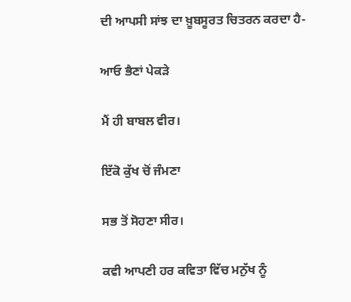ਦੀ ਆਪਸੀ ਸਾਂਝ ਦਾ ਖ਼ੂਬਸੂਰਤ ਚਿਤਰਨ ਕਰਦਾ ਹੈ-

ਆਓ ਭੈਣਾਂ ਪੇਕੜੇ

ਮੈਂ ਹੀ ਬਾਬਲ ਵੀਰ।

ਇੱਕੋ ਕੁੱਖ ਚੋਂ ਜੰਮਣਾ

ਸਭ ਤੋਂ ਸੋਹਣਾ ਸੀਰ‌।

ਕਵੀ ਆਪਣੀ ਹਰ ਕਵਿਤਾ ਵਿੱਚ ਮਨੁੱਖ ਨੂੰ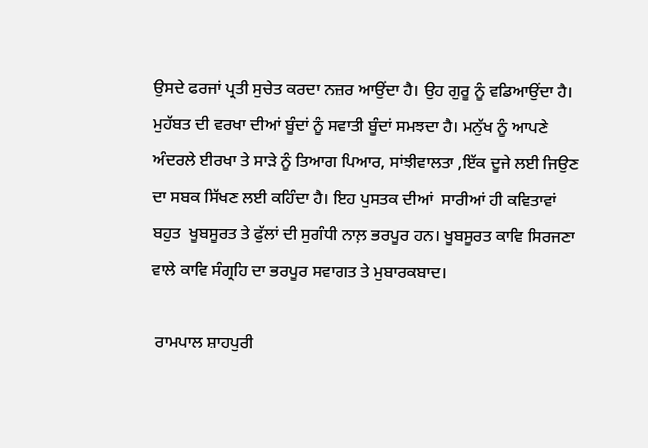ਉਸਦੇ ਫਰਜਾਂ ਪ੍ਰਤੀ ਸੁਚੇਤ ਕਰਦਾ ਨਜ਼ਰ ਆਉਂਦਾ ਹੈ। ਉਹ ਗੁਰੂ ਨੂੰ ਵਡਿਆਉਂਦਾ ਹੈ। ਮੁਹੱਬਤ ਦੀ ਵਰਖਾ ਦੀਆਂ ਬੂੰਦਾਂ ਨੂੰ ਸਵਾਤੀ ਬੂੰਦਾਂ ਸਮਝਦਾ ਹੈ। ਮਨੁੱਖ ਨੂੰ ਆਪਣੇ ਅੰਦਰਲੇ ਈਰਖਾ ਤੇ ਸਾੜੇ ਨੂੰ ਤਿਆਗ ਪਿਆਰ, ਸਾਂਝੀਵਾਲਤਾ ,ਇੱਕ ਦੂਜੇ ਲਈ ਜਿਉਣ ਦਾ ਸਬਕ ਸਿੱਖਣ ਲਈ ਕਹਿੰਦਾ ਹੈ। ਇਹ ਪੁਸਤਕ ਦੀਆਂ  ਸਾਰੀਆਂ ਹੀ ਕਵਿਤਾਵਾਂ ਬਹੁਤ  ਖੂਬਸੂਰਤ ਤੇ ਫੁੱਲਾਂ ਦੀ ਸੁਗੰਧੀ ਨਾਲ਼ ਭਰਪੂਰ ਹਨ। ਖੂਬਸੂਰਤ ਕਾਵਿ ਸਿਰਜਣਾ ਵਾਲੇ ਕਾਵਿ ਸੰਗ੍ਰਹਿ ਦਾ ਭਰਪੂਰ ਸਵਾਗਤ ਤੇ ਮੁਬਾਰਕਬਾਦ।

 ਰਾਮਪਾਲ ਸ਼ਾਹਪੁਰੀ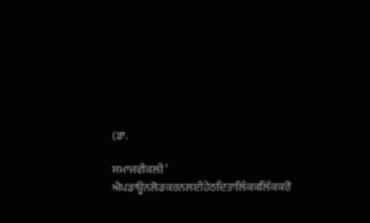(ਡਾ.

ਸਮਾਜਵੀਕਲੀ’ ਐਪਡਾਊਨਲੋਡਕਰਨਲਈਹੇਠਦਿਤਾਲਿੰਕਕਲਿੱਕਕਰੋ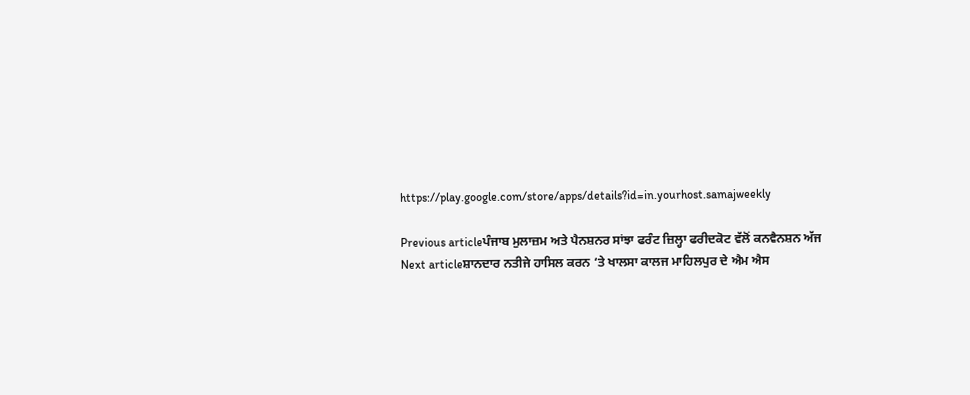https://play.google.com/store/apps/details?id=in.yourhost.samajweekly

Previous articleਪੰਜਾਬ ਮੁਲਾਜ਼ਮ ਅਤੇ ਪੈਨਸ਼ਨਰ ਸਾਂਝਾ ਫਰੰਟ ਜ਼ਿਲ੍ਹਾ ਫਰੀਦਕੋਟ ਵੱਲੋਂ ਕਨਵੈਨਸ਼ਨ ਅੱਜ
Next articleਸ਼ਾਨਦਾਰ ਨਤੀਜੇ ਹਾਸਿਲ ਕਰਨ ‘ਤੇ ਖਾਲਸਾ ਕਾਲਜ ਮਾਹਿਲਪੁਰ ਦੇ ਐਮ ਐਸ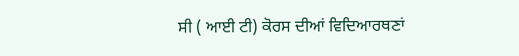ਸੀ ( ਆਈ ਟੀ) ਕੋਰਸ ਦੀਆਂ ਵਿਦਿਆਰਥਣਾਂ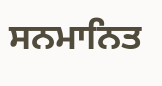ਸਨਮਾਨਿਤ